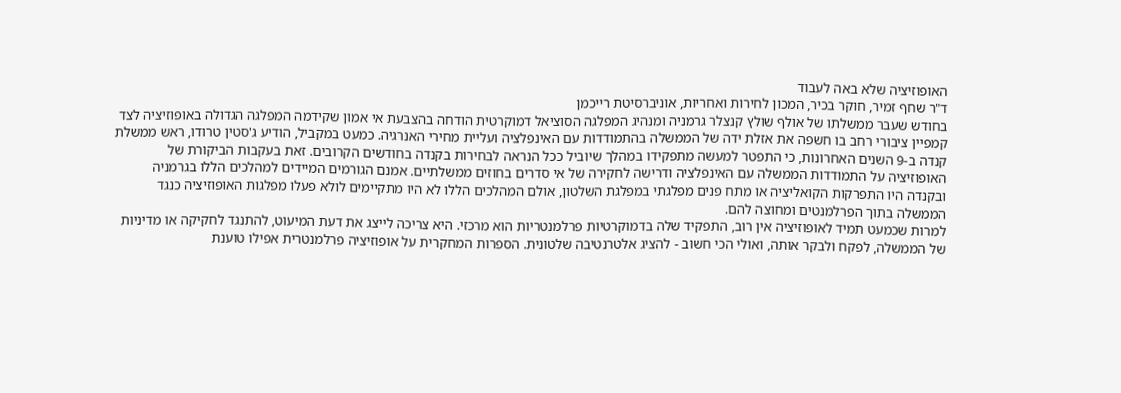האופוזיציה שלא באה לעבוד
ד"ר שחף זמיר, חוקר בכיר, המכון לחירות ואחריות, אוניברסיטת רייכמן
בחודש שעבר ממשלתו של אולף שולץ קנצלר גרמניה ומנהיג המפלגה הסוציאל דמוקרטית הודחה בהצבעת אי אמון שקידמה המפלגה הגדולה באופוזיציה לצד קמפיין ציבורי רחב בו חשפה את אזלת ידה של הממשלה בהתמודדות עם האינפלציה ועליית מחירי האנרגיה. כמעט במקביל, הודיע ג'סטין טרודו, ראש ממשלת קנדה ב-9 השנים האחרונות, כי התפטר למעשה מתפקידו במהלך שיוביל ככל הנראה לבחירות בקנדה בחודשים הקרובים. זאת בעקבות הביקורת של האופוזיציה על התמודדות הממשלה עם האינפלציה ודרישה לחקירה של אי סדרים בחוזים ממשלתיים. אמנם הגורמים המיידים למהלכים הללו בגרמניה ובקנדה היו התפרקות הקואליציה או מתח פנים מפלגתי במפלגת השלטון, אולם המהלכים הללו לא היו מתקיימים לולא פעלו מפלגות האופוזיציה כנגד הממשלה בתוך הפרלמנטים ומחוצה להם.
למרות שכמעט תמיד לאופוזיציה אין רוב, התפקיד שלה בדמוקרטיות פרלמנטריות הוא מרכזי. היא צריכה לייצג את דעת המיעוט, להתנגד לחקיקה או מדיניות של הממשלה, לפקח ולבקר אותה, ואולי הכי חשוב - להציג אלטרנטיבה שלטונית. הספרות המחקרית על אופוזיציה פרלמנטרית אפילו טוענת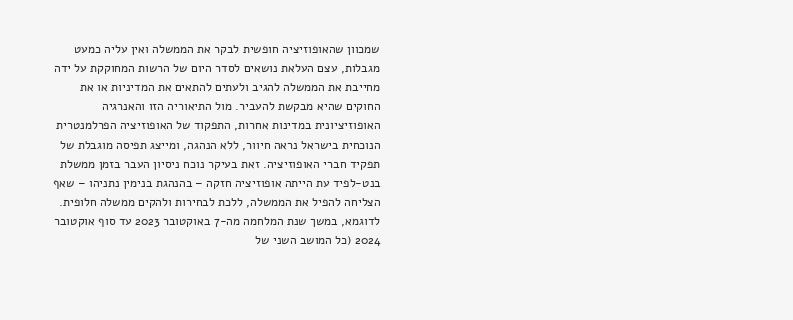שמכוון שהאופוזיציה חופשית לבקר את הממשלה ואין עליה כמעט מגבלות, עצם העלאת נושאים לסדר היום של הרשות המחוקקת על ידה מחייבת את הממשלה להגיב ולעתים להתאים את המדיניות או את החוקים שהיא מבקשת להעביר. מול התיאוריה הזו והאנרגיה האופוזיציונית במדינות אחרות, התפקוד של האופוזיציה הפרלמנטרית הנוכחית בישראל נראה חיוור, ללא הנהגה, ומייצג תפיסה מוגבלת של תפקיד חברי האופוזיציה. זאת בעיקר נוכח ניסיון העבר בזמן ממשלת בנט-לפיד עת הייתה אופוזיציה חזקה – בהנהגת בנימין נתניהו – שאף הצליחה להפיל את הממשלה, ללכת לבחירות ולהקים ממשלה חלופית.
לדוגמא, במשך שנת המלחמה מה-7 באוקטובר 2023 עד סוף אוקטובר 2024 (כל המושב השני של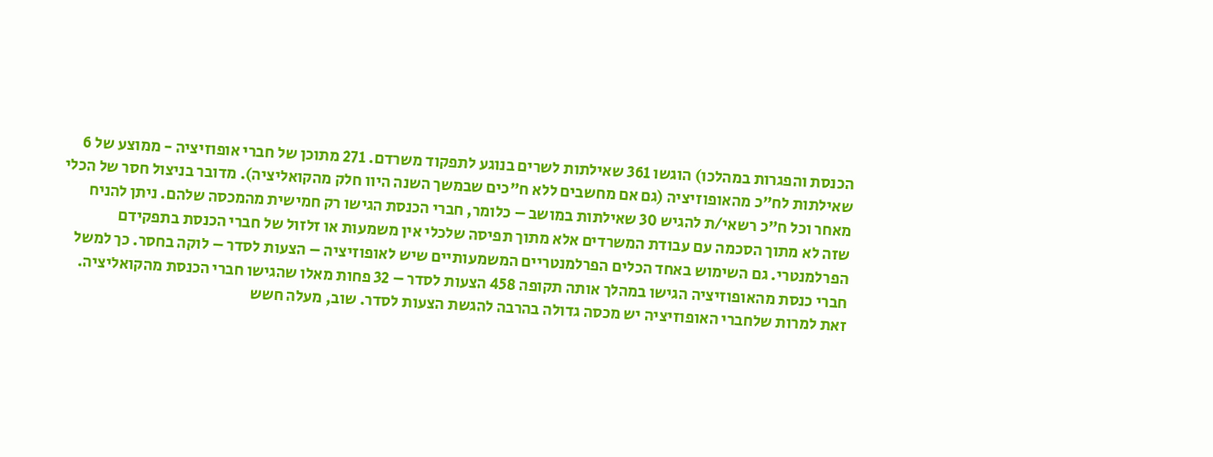הכנסת והפגרות במהלכו) הוגשו 361 שאילתות לשרים בנוגע לתפקוד משרדם. 271 מתוכן של חברי אופוזיציה - ממוצע של 6 שאילתות לח"כ מהאופוזיציה (גם אם מחשבים ללא ח"כים שבמשך השנה היוו חלק מהקואליציה). מדובר בניצול חסר של הכלי מאחר וכל ח"כ רשאי/ת להגיש 30 שאילתות במושב – כלומר, חברי הכנסת הגישו רק חמישית מהמכסה שלהם. ניתן להניח שזה לא מתוך הסכמה עם עבודת המשרדים אלא מתוך תפיסה שלכלי אין משמעות או זלזול של חברי הכנסת בתפקידם הפרלמנטרי. גם השימוש באחד הכלים הפרלמנטריים המשמעותיים שיש לאופוזיציה – הצעות לסדר – לוקה בחסר. כך למשל חברי כנסת מהאופוזיציה הגישו במהלך אותה תקופה 458 הצעות לסדר – 32 פחות מאלו שהגישו חברי הכנסת מהקואליציה. זאת למרות שלחברי האופוזיציה יש מכסה גדולה בהרבה להגשת הצעות לסדר. שוב, מעלה חשש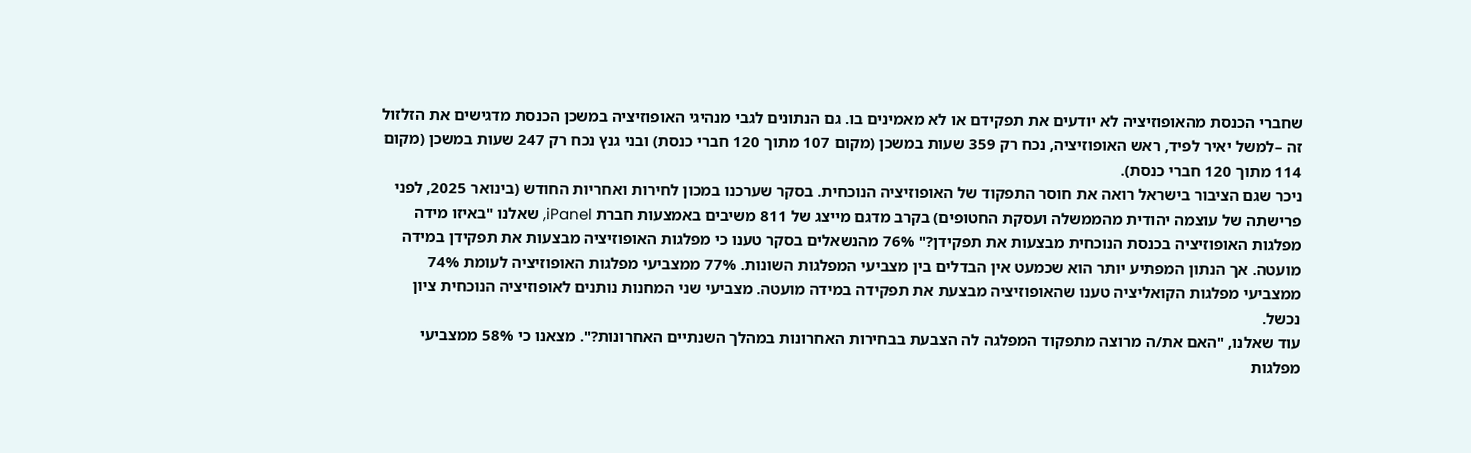שחברי הכנסת מהאופוזיציה לא יודעים את תפקידם או לא מאמינים בו. גם הנתונים לגבי מנהיגי האופוזיציה במשכן הכנסת מדגישים את הזלזול זה –למשל יאיר לפיד, ראש האופוזיציה, נכח רק 359 שעות במשכן (מקום 107 מתוך 120 חברי כנסת) ובני גנץ נכח רק 247 שעות במשכן (מקום 114 מתוך 120 חברי כנסת).
ניכר שגם הציבור בישראל רואה את חוסר התפקוד של האופוזיציה הנוכחית. בסקר שערכנו במכון לחירות ואחריות החודש (בינואר 2025, לפני פרישתה של עוצמה יהודית מהממשלה ועסקת החטופים) בקרב מדגם מייצג של 811 משיבים באמצעות חברת iPanel, שאלנו "באיזו מידה מפלגות האופוזיציה בכנסת הנוכחית מבצעות את תפקידן?" 76% מהנשאלים בסקר טענו כי מפלגות האופוזיציה מבצעות את תפקידן במידה מועטה. אך הנתון המפתיע יותר הוא שכמעט אין הבדלים בין מצביעי המפלגות השונות. 77% ממצביעי מפלגות האופוזיציה לעומת 74% ממצביעי מפלגות הקואליציה טענו שהאופוזיציה מבצעת את תפקידה במידה מועטה. מצביעי שני המחנות נותנים לאופוזיציה הנוכחית ציון נכשל.
עוד שאלנו, "האם את/ה מרוצה מתפקוד המפלגה לה הצבעת בבחירות האחרונות במהלך השנתיים האחרונות?". מצאנו כי 58% ממצביעי מפלגות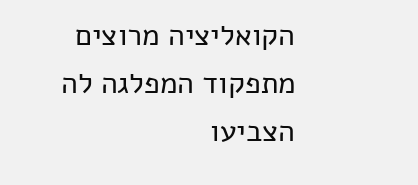הקואליציה מרוצים מתפקוד המפלגה לה הצביעו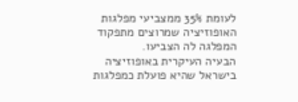לעומת 35% ממצביעי מפלגות האופוזיציה שמרוצים מתפקוד המפלגה לה הצביעו.
הבעיה העיקרית באופוזיציה בישראל שהיא פועלת כמפלגות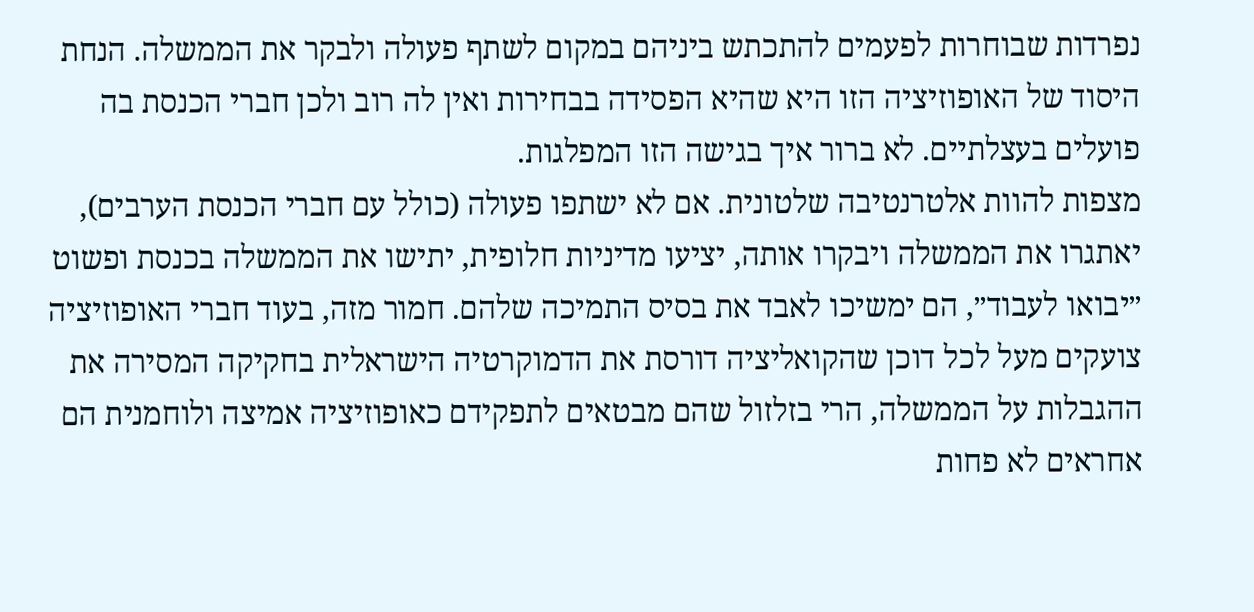נפרדות שבוחרות לפעמים להתכתש ביניהם במקום לשתף פעולה ולבקר את הממשלה. הנחת היסוד של האופוזיציה הזו היא שהיא הפסידה בבחירות ואין לה רוב ולכן חברי הכנסת בה פועלים בעצלתיים. לא ברור איך בגישה הזו המפלגות.
מצפות להוות אלטרנטיבה שלטונית. אם לא ישתפו פעולה (כולל עם חברי הכנסת הערבים), יאתגרו את הממשלה ויבקרו אותה, יציעו מדיניות חלופית, יתישו את הממשלה בכנסת ופשוט ״יבואו לעבוד״, הם ימשיכו לאבד את בסיס התמיכה שלהם. חמור מזה, בעוד חברי האופוזיציה צועקים מעל לכל דוכן שהקואליציה דורסת את הדמוקרטיה הישראלית בחקיקה המסירה את ההגבלות על הממשלה, הרי בזלזול שהם מבטאים לתפקידם כאופוזיציה אמיצה ולוחמנית הם אחראים לא פחות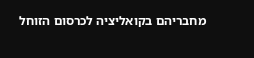מחבריהם בקואליציה לכרסום הזוחל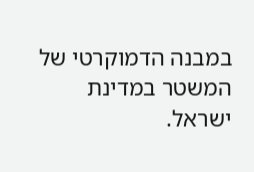במבנה הדמוקרטי של המשטר במדינת ישראל.